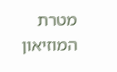מטרת המוזיאון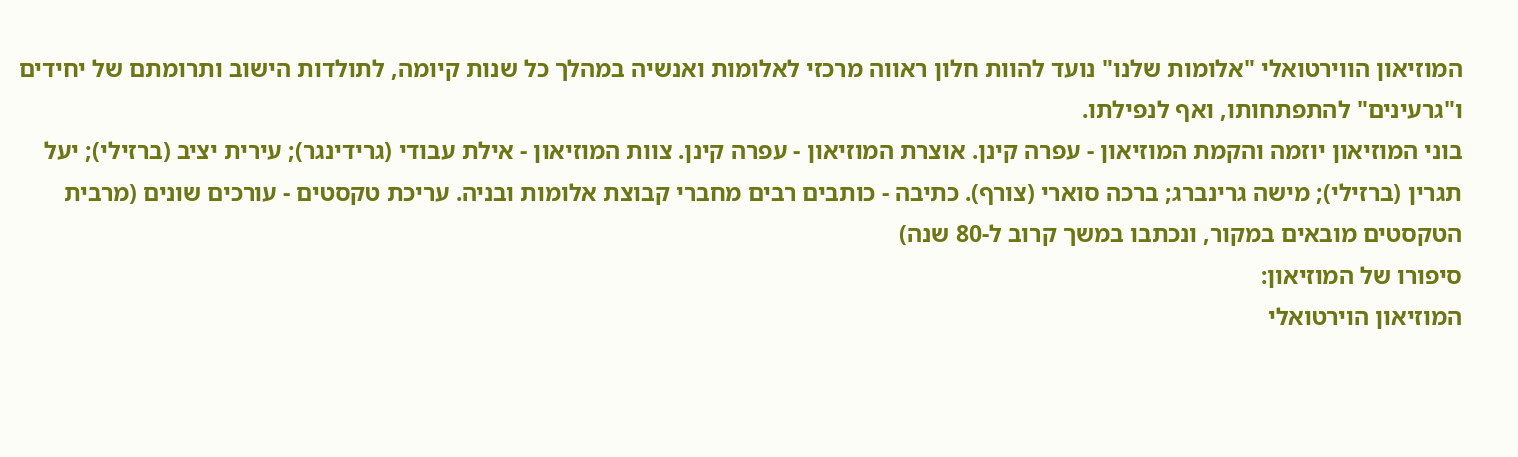המוזיאון הווירטואלי "אלומות שלנו" נועד להוות חלון ראווה מרכזי לאלומות ואנשיה במהלך כל שנות קיומה, לתולדות הישוב ותרומתם של יחידים ו"גרעינים" להתפתחותו, ואף לנפילתו.
בוני המוזיאון יוזמה והקמת המוזיאון - עפרה קינן. אוצרת המוזיאון - עפרה קינן. צוות המוזיאון - אילת עבודי (גרידינגר); עירית יציב (ברזילי); יעל תגרין (ברזילי); מישה גרינברג; ברכה סוארי (צורף). כתיבה - כותבים רבים מחברי קבוצת אלומות ובניה. עריכת טקסטים - עורכים שונים (מרבית הטקסטים מובאים במקור, ונכתבו במשך קרוב ל-80 שנה)
סיפורו של המוזיאון:
המוזיאון הוירטואלי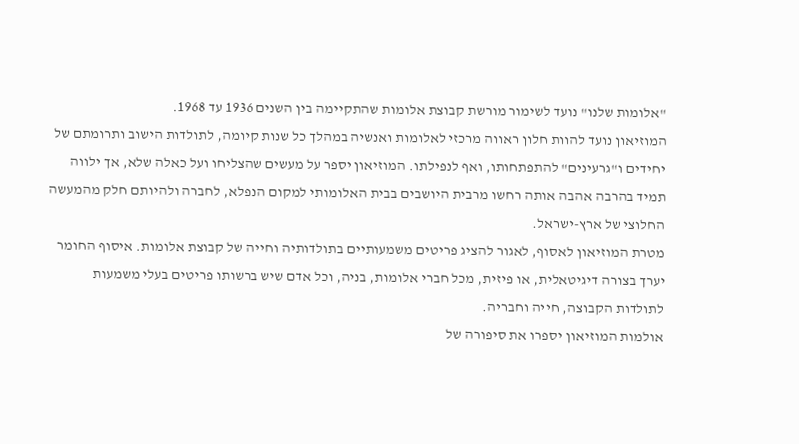"אלומות שלנו" נועד לשימור מורשת קבוצת אלומות שהתקיימה בין השנים 1936 עד 1968.
המוזיאון נועד להוות חלון ראווה מרכזי לאלומות ואנשיה במהלך כל שנות קיומה, לתולדות הישוב ותרומתם של יחידים ו"גרעינים" להתפתחותו, ואף לנפילתו. המוזיאון יספר על מעשים שהצליחו ועל כאלה שלא, אך ילווה תמיד בהרבה אהבה אותה רחשו מרבית היושבים בבית האלומותי למקום הנפלא, לחברה ולהיותם חלק מהמעשה החלוצי של ארץ-ישראל.
מטרת המוזיאון לאסוף, לאגור להציג פריטים משמעותיים בתולדותיה וחייה של קבוצת אלומות. איסוף החומר יערך בצורה דיגיטאלית, או פיזית, מכל חברי אלומות, בניה, וכל אדם שיש ברשותו פריטים בעלי משמעות לתולדות הקבוצה, חייה וחבריה.
אולמות המוזיאון יספרו את סיפורה של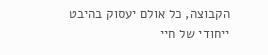הקבוצה, כל אולם יעסוק בהיבט ייחודי של חיי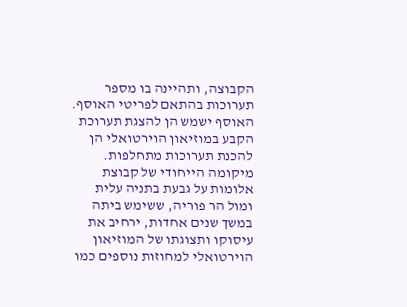הקבוצה, ותהיינה בו מספר תערוכות בהתאם לפריטי האוסף. האוסף ישמש הן להצגת תערוכת הקבע במוזיאון הוירטואלי הן להכנת תערוכות מתחלפות.
מיקומה הייחודי של קבוצת אלומות על גבעת בתניה עלית ומול הר פוריה, ששימש ביתה במשך שנים אחדות, ירחיב את עיסוקו ותצוגתו של המוזיאון הוירטואלי למחוזות נוספים כמו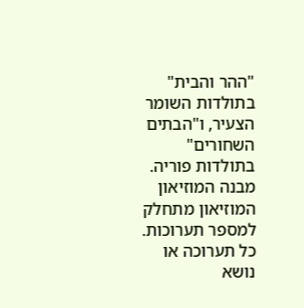"ההר והבית" בתולדות השומר הצעיר, ו"הבתים השחורים" בתולדות פוריה.
מבנה המוזיאון
המוזיאון מתחלק למספר תערוכות. כל תערוכה או נושא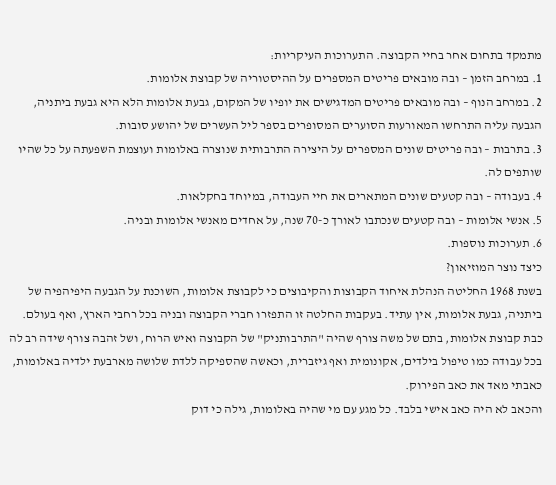מתמקד בתחום אחר בחיי הקבוצה. התערוכות העיקריות:
1. במרחב הזמן – ובה מובאים פריטים המספרים על ההיסטוריה של קבוצת אלומות.
2. במרחב הנוף – ובה מובאים פריטים המדגישים את יופיו של המקום, גבעת אלומות הלא היא גבעת ביתניה, הגבעה עליה התרחשו המאורעות הסוערים המסופרים בספר ליל העשרים של יהושע סובות.
3. בתרבות – ובה פריטים שונים המספרים על היצירה התרבותית שנוצרה באלומות ועוצמת השפעתה על כל שהיו שותפים לה.
4. בעבודה – ובה קטעים שונים המתארים את חיי העבודה, במיוחד בחקלאות.
5. אנשי אלומות – ובה קטעים שנכתבו לאורך כ-70 שנה, על אחדים מאנשי אלומות ובניה.
6. תערוכות נוספות.
כיצד נוצר המוזיאון?
בשנת 1968 החליטה הנהלת איחוד הקבוצות והקיבוצים כי לקבוצת אלומות, השוכנת על הגבעה היפיהפיה של ביתניה, גבעת אלומות, אין עתיד. בעקבות החלטה זו התפזרו חברי הקבוצה ובניה בכל רחבי הארץ, ואף בעולם. כבת קבוצת אלומות, בתם של משה צורף שהיה "התרבותניק" של הקבוצה ואיש הרוח, ושל זהבה צורף שידה רב לה בכל עבודה כמו טיפול בילדים, אקונומית ואף גיזברית, וכאשה שהספיקה ללדת שלושה מארבעת ילדיה באלומות, כאבתי מאד את כאב הפירוק.
והכאב לא היה כאב אישי בלבד. כל מגע עם מי שהיה באלומות, גילה כי דוק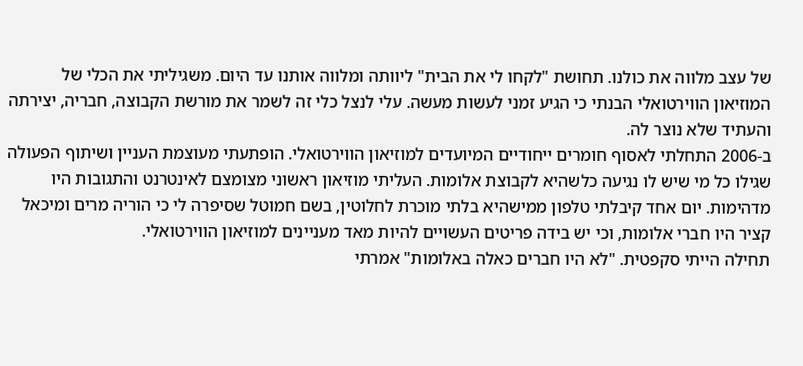של עצב מלווה את כולנו. תחושת "לקחו לי את הבית" ליוותה ומלווה אותנו עד היום. משגיליתי את הכלי של המוזיאון הווירטואלי הבנתי כי הגיע זמני לעשות מעשה. עלי לנצל כלי זה לשמר את מורשת הקבוצה, חבריה, יצירתה והעתיד שלא נוצר לה.
ב-2006 התחלתי לאסוף חומרים ייחודיים המיועדים למוזיאון הווירטואלי. הופתעתי מעוצמת העניין ושיתוף הפעולה שגילו כל מי שיש לו נגיעה כלשהיא לקבוצת אלומות. העליתי מוזיאון ראשוני מצומצם לאינטרנט והתגובות היו מדהימות. יום אחד קיבלתי טלפון ממישהיא בלתי מוכרת לחלוטין, בשם חמוטל שסיפרה לי כי הוריה מרים ומיכאל קציר היו חברי אלומות, וכי יש בידה פריטים העשויים להיות מאד מעניינים למוזיאון הווירטואלי.
תחילה הייתי סקפטית. "לא היו חברים כאלה באלומות" אמרתי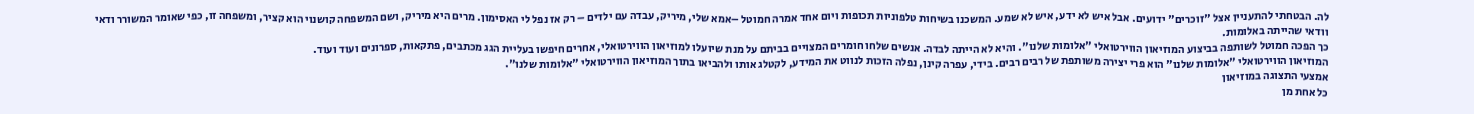לה. הבטחתי להתעניין אצל "זוכרים" ידועים. אבל איש לא ידע, איש לא שמע. המשכנו בשיחות טלפוניות תכופות ויום אחד אמרה חמוטל –אמא שלי, מיריק, עבדה עם ילדים – רק אז נפל לי האסימון. מרים היא מיריק, ושם המשפחה קושנוי הוא קציר, ומשפחה זו, כפי שאומר המשורר ודאי וודאי שהייתה באלומות.
כך הפכה חמוטל לשותפה בביצוע המוזיאון הווירטואלי "אלומות שלנו". והיא לא הייתה לבדה. אנשים שלחו חומרים המצויים בביתם על מנת שיועלו למוזיאון הווירטואלי, אחרים חיפשו בעליית הגג מכתבים, פתקאות, ספרונים ועוד ועוד.
המוזיאון הווירטואלי "אלומות שלנו" הוא פרי יצירה משותפת של רבים רבים. בידי, עפרה קינן, נפלה הזכות לנווט את המידע, לקטלג אותו ולהביאו בתוך המוזיאון הווירטואלי "אלומות שלנו".
אמצעי התצוגה במוזיאון
כל אחת מן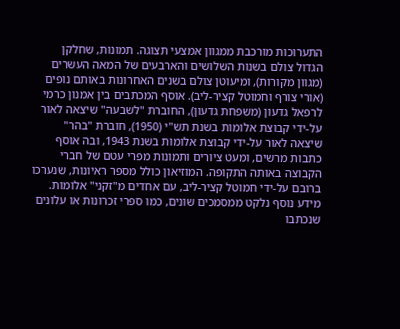התערוכות מורכבת ממגוון אמצעי תצוגה. תמונות, שחלקן הגדול צולם בשנות השלושים והארבעים של המאה העשרים (מגוון מקורות), ומיעוטן צולם בשנים האחרונות באותם נופים (אורי צורף וחמוטל קציר-ליב). אוסף המכתבים בין אמנון כרמי לרפאל גדעון (משפחת גדעון), החוברת "לשבעה" שיצאה לאור על-ידי קבוצת אלומות בשנת תש"י (1950), חוברת "בהר" שיצאה לאור על-ידי קבוצת אלומות בשנת 1943, ובה אוסף כתבות מרשים, ומעט ציורים ותמונות מפרי עטם של חברי הקבוצה באותה התקופה. המוזיאון כולל מספר ראיונות, שנערכו ברובם על-ידי חמוטל קציר-ליב, עם אחדים מ"זקני" אלומות. מידע נוסף נלקט ממסמכים שונים, כמו ספרי זכרונות או עלונים שנכתבו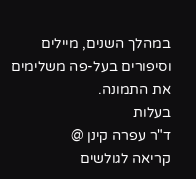במהלך השנים, מיילים וסיפורים בעל-פה משלימים את התמונה.
בעלות
ד"ר עפרה קינן @
קריאה לגולשים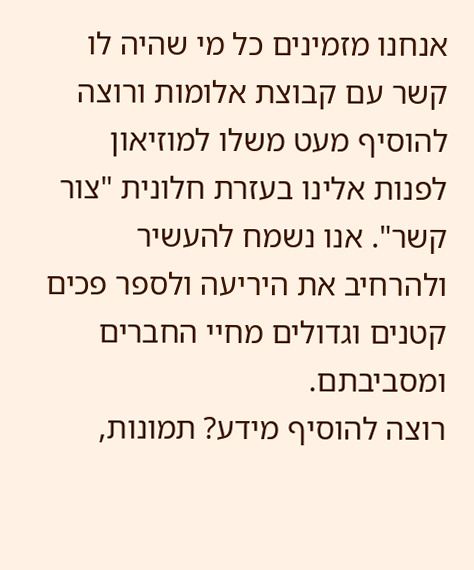אנחנו מזמינים כל מי שהיה לו קשר עם קבוצת אלומות ורוצה להוסיף מעט משלו למוזיאון לפנות אלינו בעזרת חלונית "צור קשר". אנו נשמח להעשיר ולהרחיב את היריעה ולספר פכים קטנים וגדולים מחיי החברים ומסביבתם.
רוצה להוסיף מידע? תמונות,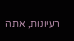רעיונות, אתה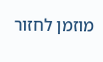מוזמן לחזור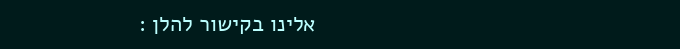אלינו בקישור להלן :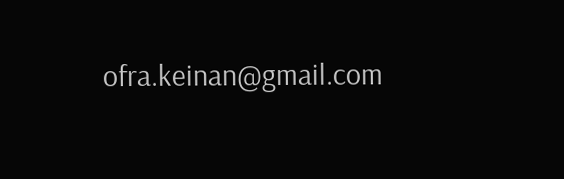ofra.keinan@gmail.com